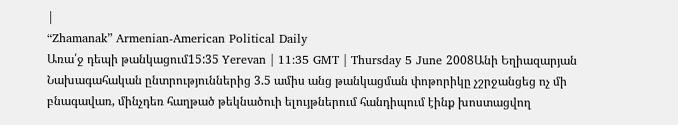|
“Zhamanak” Armenian-American Political Daily
Առա՛ջ դեպի թանկացում15:35 Yerevan | 11:35 GMT | Thursday 5 June 2008Անի Եղիազարյան Նախագահական ընտրություններից 3.5 ամիս անց թանկացման փոթորիկը չշրջանցեց ոչ մի բնագավառ, մինչդեռ հաղթած թեկնածուի ելույթներում հանդիպում էինք խոստացվող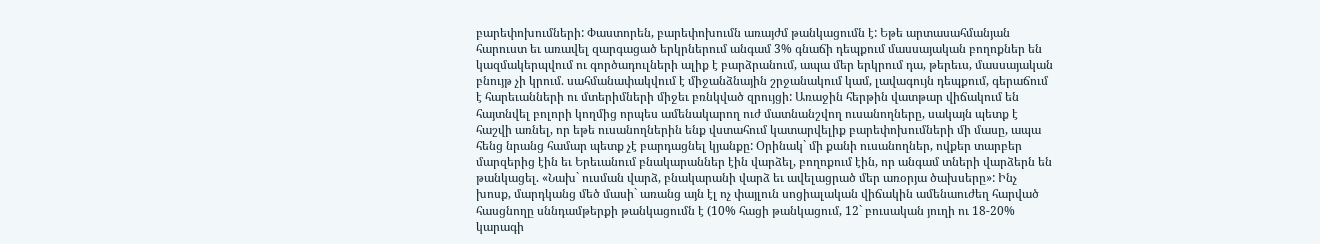բարեփոխումների: Փաստորեն, բարեփոխումն առայժմ թանկացումն է: Եթե արտասահմանյան հարուստ եւ առավել զարգացած երկրներում անգամ 3% գնաճի դեպքում մասսայական բողոքներ են կազմակերպվում ու գործադուլների ալիք է բարձրանում, ապա մեր երկրում դա, թերեւս, մասսայական բնույթ չի կրում. սահմանափակվում է միջանձնային շրջանակում կամ, լավագույն դեպքում, գերաճում է հարեւանների ու մտերիմների միջեւ բռնկված զրույցի: Առաջին հերթին վատթար վիճակում են հայտնվել բոլորի կողմից որպես ամենակարող ուժ մատնանշվող ուսանողները, սակայն պետք է հաշվի առնել, որ եթե ուսանողներին ենք վստահում կատարվելիք բարեփոխումների մի մասը, ապա հենց նրանց համար պետք չէ բարդացնել կյանքը: Օրինակ` մի քանի ուսանողներ, ովքեր տարբեր մարզերից էին եւ Երեւանում բնակարաններ էին վարձել, բողոքում էին, որ անգամ տների վարձերն են թանկացել. «Նախ` ուսման վարձ, բնակարանի վարձ եւ ավելացրած մեր առօրյա ծախսերը»: Ինչ խոսք, մարդկանց մեծ մասի` առանց այն էլ ոչ փայլուն սոցիալական վիճակին ամենաուժեղ հարված հասցնողը սննդամթերքի թանկացումն է (10% հացի թանկացում, 12` բուսական յուղի ու 18-20% կարագի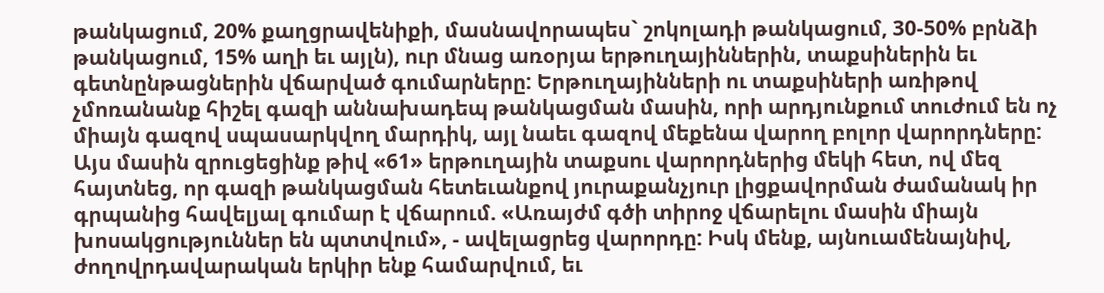թանկացում, 20% քաղցրավենիքի, մասնավորապես` շոկոլադի թանկացում, 30-50% բրնձի թանկացում, 15% աղի եւ այլն), ուր մնաց առօրյա երթուղայիններին, տաքսիներին եւ գետնընթացներին վճարված գումարները: Երթուղայինների ու տաքսիների առիթով չմոռանանք հիշել գազի աննախադեպ թանկացման մասին, որի արդյունքում տուժում են ոչ միայն գազով սպասարկվող մարդիկ, այլ նաեւ գազով մեքենա վարող բոլոր վարորդները: Այս մասին զրուցեցինք թիվ «61» երթուղային տաքսու վարորդներից մեկի հետ, ով մեզ հայտնեց, որ գազի թանկացման հետեւանքով յուրաքանչյուր լիցքավորման ժամանակ իր գրպանից հավելյալ գումար է վճարում. «Առայժմ գծի տիրոջ վճարելու մասին միայն խոսակցություններ են պտտվում», - ավելացրեց վարորդը: Իսկ մենք, այնուամենայնիվ, ժողովրդավարական երկիր ենք համարվում, եւ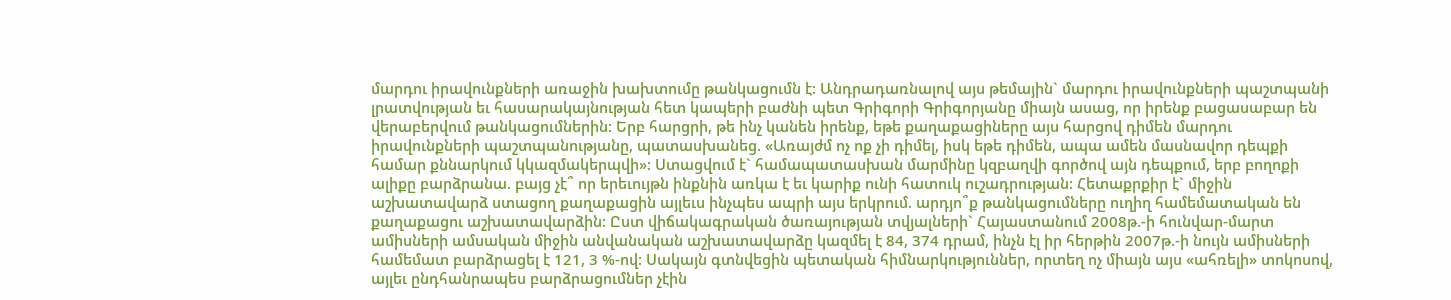մարդու իրավունքների առաջին խախտումը թանկացումն է: Անդրադառնալով այս թեմային` մարդու իրավունքների պաշտպանի լրատվության եւ հասարակայնության հետ կապերի բաժնի պետ Գրիգորի Գրիգորյանը միայն ասաց, որ իրենք բացասաբար են վերաբերվում թանկացումներին: Երբ հարցրի, թե ինչ կանեն իրենք, եթե քաղաքացիները այս հարցով դիմեն մարդու իրավունքների պաշտպանությանը, պատասխանեց. «Առայժմ ոչ ոք չի դիմել, իսկ եթե դիմեն, ապա ամեն մասնավոր դեպքի համար քննարկում կկազմակերպվի»: Ստացվում է` համապատասխան մարմինը կզբաղվի գործով այն դեպքում, երբ բողոքի ալիքը բարձրանա. բայց չէ՞ որ երեւույթն ինքնին առկա է եւ կարիք ունի հատուկ ուշադրության: Հետաքրքիր է` միջին աշխատավարձ ստացող քաղաքացին այլեւս ինչպես ապրի այս երկրում. արդյո՞ք թանկացումները ուղիղ համեմատական են քաղաքացու աշխատավարձին: Ըստ վիճակագրական ծառայության տվյալների` Հայաստանում 2008թ.-ի հունվար-մարտ ամիսների ամսական միջին անվանական աշխատավարձը կազմել է 84, 374 դրամ, ինչն էլ իր հերթին 2007թ.-ի նույն ամիսների համեմատ բարձրացել է 121, 3 %-ով: Սակայն գտնվեցին պետական հիմնարկություններ, որտեղ ոչ միայն այս «ահռելի» տոկոսով, այլեւ ընդհանրապես բարձրացումներ չէին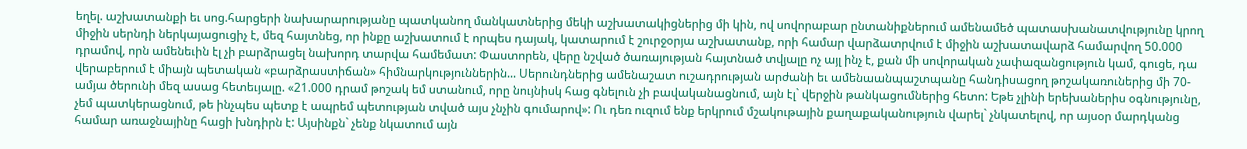եղել. աշխատանքի եւ սոց.հարցերի նախարարությանը պատկանող մանկատներից մեկի աշխատակիցներից մի կին, ով սովորաբար ընտանիքներում ամենամեծ պատասխանատվությունը կրող միջին սերնդի ներկայացուցիչ է, մեզ հայտնեց, որ ինքը աշխատում է որպես դայակ, կատարում է շուրջօրյա աշխատանք, որի համար վարձատրվում է միջին աշխատավարձ համարվող 50.000 դրամով, որն ամենեւին էլ չի բարձրացել նախորդ տարվա համեմատ: Փաստորեն, վերը նշված ծառայության հայտնած տվյալը ոչ այլ ինչ է, քան մի սովորական չափազանցություն կամ, գուցե, դա վերաբերում է միայն պետական «բարձրաստիճան» հիմնարկություններին... Սերունդներից ամենաշատ ուշադրության արժանի եւ ամենաանպաշտպանը հանդիսացող թոշակառուներից մի 70-ամյա ծերունի մեզ ասաց հետեւյալը. «21.000 դրամ թոշակ եմ ստանում, որը նույնիսկ հաց գնելուն չի բավականացնում, այն էլ` վերջին թանկացումներից հետո: Եթե չլինի երեխաներիս օգնությունը, չեմ պատկերացնում, թե ինչպես պետք է ապրեմ պետության տված այս չնչին գումարով»: Ու դեռ ուզում ենք երկրում մշակութային քաղաքականություն վարել` չնկատելով, որ այսօր մարդկանց համար առաջնայինը հացի խնդիրն է: Այսինքն` չենք նկատում այն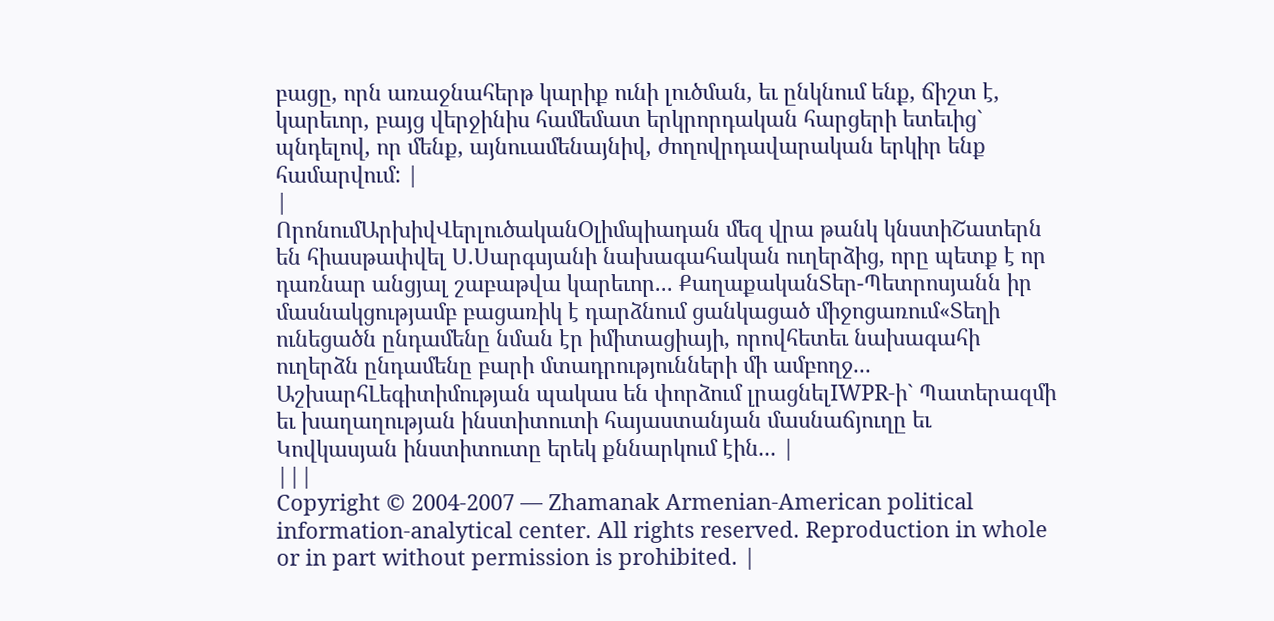բացը, որն առաջնահերթ կարիք ունի լուծման, եւ ընկնում ենք, ճիշտ է, կարեւոր, բայց վերջինիս համեմատ երկրորդական հարցերի ետեւից` պնդելով, որ մենք, այնուամենայնիվ, ժողովրդավարական երկիր ենք համարվում: |
|
ՈրոնումԱրխիվՎերլուծականՕլիմպիադան մեզ վրա թանկ կնստիՇատերն են հիասթափվել Ս.Սարգսյանի նախագահական ուղերձից, որը պետք է որ դառնար անցյալ շաբաթվա կարեւոր... ՔաղաքականՏեր-Պետրոսյանն իր մասնակցությամբ բացառիկ է դարձնում ցանկացած միջոցառում«Տեղի ունեցածն ընդամենը նման էր իմիտացիայի, որովհետեւ նախագահի ուղերձն ընդամենը բարի մտադրությունների մի ամբողջ... ԱշխարհԼեգիտիմության պակաս են փորձում լրացնելIWPR-ի` Պատերազմի եւ խաղաղության ինստիտուտի հայաստանյան մասնաճյուղը եւ Կովկասյան ինստիտուտը երեկ քննարկում էին... |
|||
Copyright © 2004-2007 — Zhamanak Armenian-American political information-analytical center. All rights reserved. Reproduction in whole or in part without permission is prohibited. |